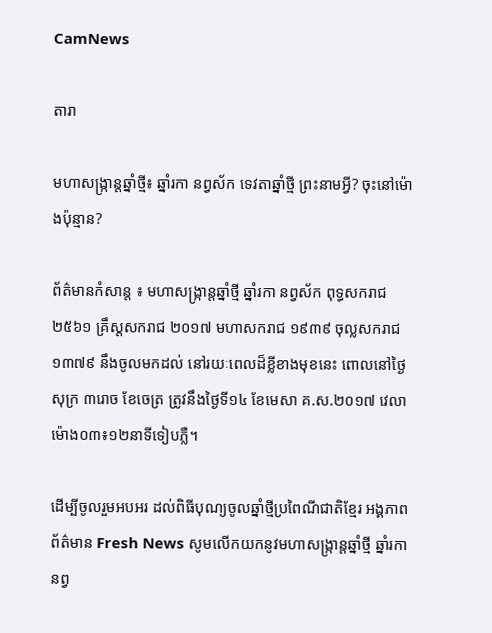CamNews

តារា

មហាសង្ក្រាន្ដឆ្នាំថ្មី៖ ឆ្នាំរកា នព្វស័ក ទេវតាឆ្នាំថ្មី ព្រះនាមអ្វី? ចុះនៅម៉ោងប៉ុន្មាន?

ព័ត៌មានកំសាន្ត ៖ មហាសង្ក្រាន្តឆ្នាំថ្មី ឆ្នាំរកា នព្វស័ក ពុទ្ធសករាជ២៥៦១ គ្រឹស្ដសករាជ ២០១៧ មហាសករាជ ១៩៣៩ ចុល្លសករាជ១៣៧៩ នឹងចូលមកដល់ នៅរយៈពេលដ៏ខ្លីខាងមុខនេះ ពោលនៅថ្ងៃសុក្រ ៣រោច ខែចេត្រ ត្រូវនឹងថ្ងៃទី១៤ ខែមេសា គ.ស.២០១៧ វេលាម៉ោង០៣៖១២នាទីទៀបភ្លឺ។

ដើម្បីចូលរួមអបអរ ដល់ពិធីបុណ្យចូលឆ្នាំថ្មីប្រពៃណីជាតិខ្មែរ អង្គភាពព័ត៌មាន Fresh News សូមលើកយកនូវមហាសង្ក្រាន្តឆ្នាំថ្មី ឆ្នាំរកា នព្វ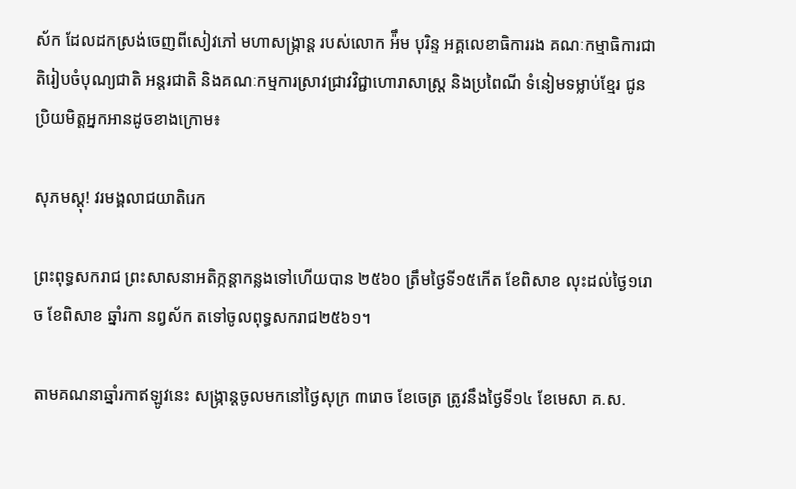ស័ក ដែលដកស្រង់ចេញពីសៀវភៅ មហាសង្ក្រាន្ត របស់លោក អ៉ឹម បុរិន្ទ អគ្គលេខាធិការរង គណៈកម្មាធិការជាតិរៀបចំបុណ្យជាតិ អន្តរជាតិ និងគណៈកម្មការស្រាវជ្រាវវិជ្ជាហោរាសាស្ត្រ និងប្រពៃណី ទំនៀមទម្លាប់ខ្មែរ ជូនប្រិយមិត្តអ្នកអានដូចខាងក្រោម៖

សុភមស្ដុ! វរមង្គលាជយាតិរេក

ព្រះពុទ្ធសករាជ ព្រះសាសនាអតិក្កន្ដាកន្លងទៅហើយបាន ២៥៦០ ត្រឹមថ្ងៃទី១៥កើត ខែពិសាខ លុះដល់ថ្ងៃ១រោច ខែពិសាខ ឆ្នាំរកា នព្វស័ក តទៅចូលពុទ្ធសករាជ២៥៦១។

តាមគណនាឆ្នាំរកាឥឡូវនេះ សង្ក្រាន្ដចូលមកនៅថ្ងៃសុក្រ ៣រោច ខែចេត្រ ត្រូវនឹងថ្ងៃទី១៤ ខែមេសា គ.ស.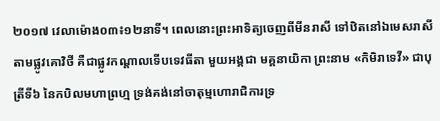២០១៧ វេលាម៉ោង០៣៖១២នាទី។ ពេលនោះព្រះអាទិត្យចេញពីមីនរាសី ទៅឋិតនៅឯមេសរាសី តាមផ្លូវគោវិថី គឺជាផ្លូវកណ្ដាលទើបទេវធីតា មួយអង្គជា មគ្គនាយិកា ព្រះនាម «កិមិរាទេវី» ជាបុត្រីទី៦ នៃកបិលមហាព្រហ្ម ទ្រង់គង់នៅចាតុម្មហោរាជិការទ្រ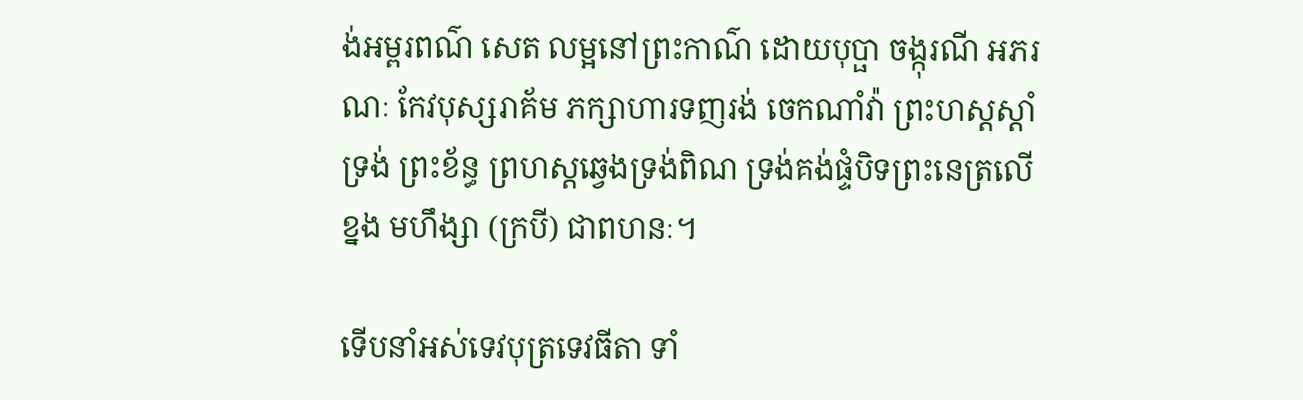ង់អម្ពរពណ៌ សេត លម្អនៅព្រះកាណ៌ ដោយបុប្ផា ចង្កុរណី អភរណៈ កែវបុស្សរាគ័ម ភក្សាហារទញរង់ ចេកណាំវ៉ា ព្រះហស្ដស្ដាំទ្រង់ ព្រះខ័ន្ធ ព្រហស្ដឆ្វេងទ្រង់ពិណ ទ្រង់គង់ផ្ទំបិទព្រះនេត្រលើខ្នង មហឹង្សា (ក្របី) ជាពហនៈ។

ទើបនាំអស់ទេវបុត្រទេវធីតា ទាំ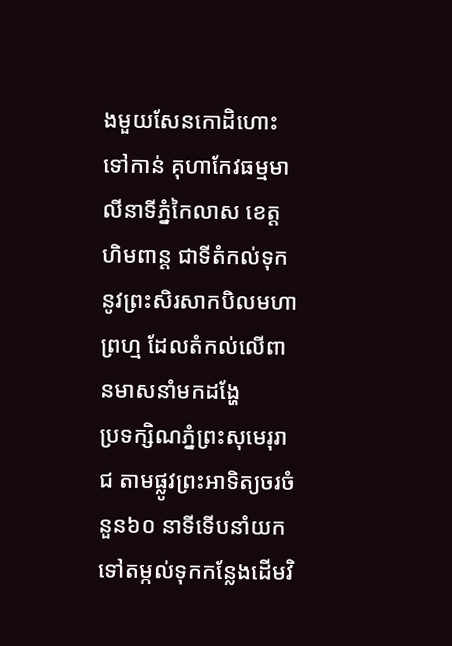ងមួយសែនកោដិហោះទៅកាន់ គុហាកែវធម្មមាលីនាទីភ្នំកៃលាស ខេត្តហិមពាន្ដ ជាទីតំកល់ទុកនូវព្រះសិរសាកបិលមហាព្រហ្ម ដែលតំកល់លើពានមាសនាំមកដង្ហែ
ប្រទក្សិណភ្នំព្រះសុមេរុរាជ តាមផ្លូវព្រះអាទិត្យចរចំនួន៦០ នាទីទើបនាំយកទៅតម្កល់ទុកកន្លែងដើមវិ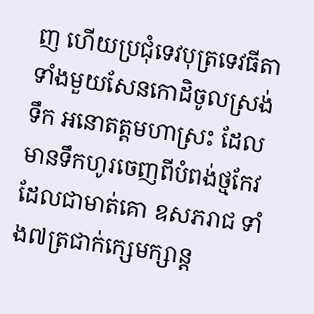ញ ហើយប្រជុំទេវបុត្រទេវធីតា ទាំងមួយសែនកោដិចូលស្រង់ទឹក អនោតត្តមហាស្រះ ដែលមានទឹកហូរចេញពីបំពង់ថ្មកែវ ដែលជាមាត់គោ ឧសភរាជ ទាំង៧ត្រជាក់ក្សេមក្សាន្ដ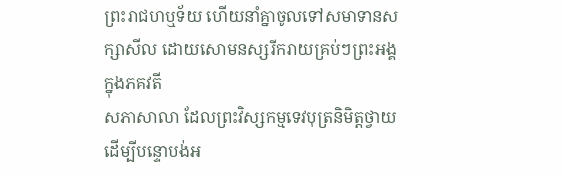ព្រះរាជហឬទ័យ ហើយនាំគ្នាចូលទៅសមាទានសក្សាសីល ដោយសោមនស្សរីករាយគ្រប់ៗព្រះអង្គ ក្នុងភគវតី
សភាសាលា ដែលព្រះវិស្សកម្មទេវបុត្រនិមិត្តថ្វាយ ដើម្បីបន្ទោបង់អ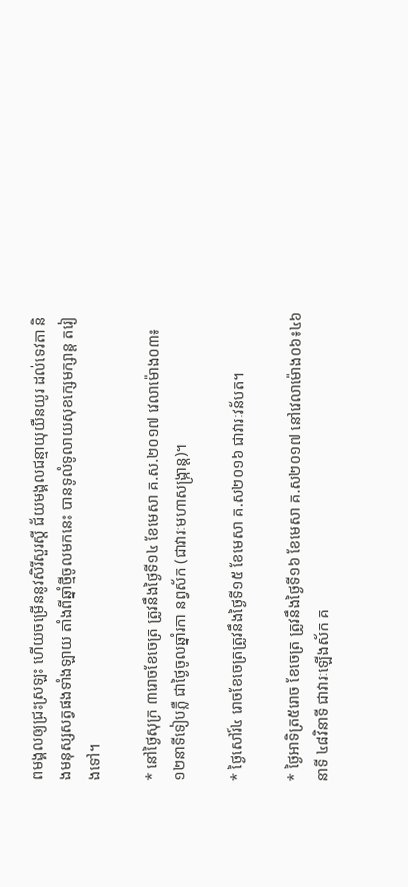ពមង្គលឲ្យជ្រះស្រឡះ ហើយចម្រើននូវសិរីសួរស្ដី ជ័យមង្គលជន្មាយុយឺនយូរ ដល់ទេវតា និងមនុស្សសត្វផងទាំងឡាយ តាំងពីឆ្នាំថ្មីចូលមកនេះ បានទូលំទូលាយសុខក្សេមក្សាន្ដ តរៀងទៅ។

* នៅថ្ងៃសុក្រ ៣រោចខែចេត្រ ត្រូវនឹងថ្ងៃទី១៤ ខែមេសា គ.ស.២០១៧ វេលាម៉ោង០៣៖១២នាទីទៀបភ្លឺ ជាថ្ងៃចូលឆ្នាំរកា នព្វស័ក (ជាវារៈមហាសង្ក្រាន្ដ)។

* ថ្ងៃសៅរ៍៤ រោចខែចេត្រត្រូវនឹងថ្ងៃទី១៥ ខែមេសា គ.ស២០១៦ ជាវារៈវន័បត។

* ថ្ងៃអាទិត្រ៥រោច ខែចេត្រ ត្រូវនឹងថ្ងៃទី១៦ ខែមេសា គ.ស២០១៧ នៅវេលាម៉ោង០៦៖៤៦នាទី ៤៨វិនាទី ជាវារៈឡើងស័ក គ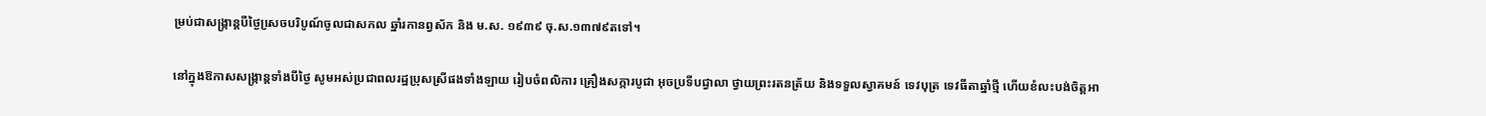ម្រប់ជាសង្ក្រាន្ដបីថ្ងៃសេ្រចបរិបូណ៍ចូលជាសកល ឆ្នាំរកានព្វស័ក និង ម.ស. ១៩៣៩ ចុ.ស.១៣៧៩តទៅ។

នៅក្នុងឱកាសសង្ក្រាន្ដទាំងបីថ្ងៃ សូមអស់ប្រជាពលរដ្ឋប្រុសស្រីផងទាំងឡាយ រៀបចំពលិការ គ្រឿងសក្ការបូជា អុចប្រទីបជ្វាលា ថ្វាយព្រះរតនត្រ័យ និងទទួលស្វាគមន៍ ទេវបុត្រ ទេវធីតាឆ្នាំថ្មី ហើយខំលះបង់ចិត្តអា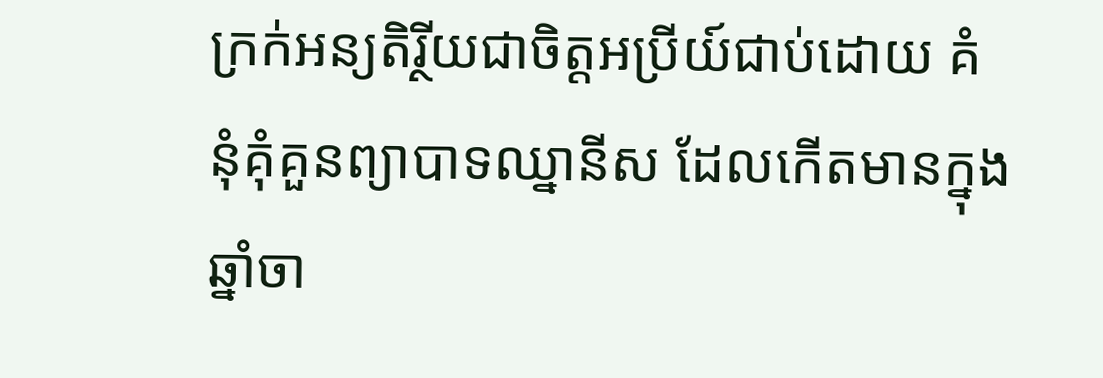ក្រក់អន្យតិរ្ថីយជាចិត្តអប្រីយ៍ជាប់ដោយ គំនុំគុំគួនព្យាបាទឈ្នានីស ដែលកើតមានក្នុងឆ្នាំចា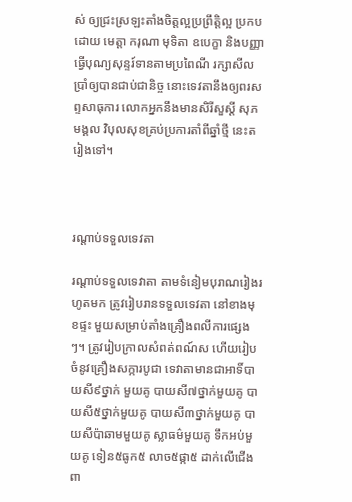ស់ ឲ្យជ្រះស្រឡះតាំងចិត្តល្អប្រព្រឹត្តិល្អ ប្រកបដោយ មេត្តា ករុណា មុទិតា ឧបេក្ខា និងបញ្ញា ធ្វើបុណ្យសុន្ទរ៍ទានតាមប្រពៃណី រក្សាសីលប្រាំឲ្យបានជាប់ជានិច្ច នោះទេវតានឹងឲ្យពរសព្ទសាធុការ លោកអ្នកនឹងមានសិរីសួស្ដី សុភមង្គល វិបុលសុខគ្រប់ប្រការតាំពីឆ្នាំថ្មី នេះតរៀងទៅ។



រណ្ដាប់ទទួលទេវតា

រណ្ដាប់ទទួលទេវាតា តាមទំនៀមបុរាណរៀងរហូតមក ត្រូវរៀបរានទទួលទេវតា នៅខាងមុខផ្ទះ មួយសម្រាប់តាំងគ្រឿងពលីការផ្សេងៗ។ ត្រូវរៀបក្រាលសំពត់ពណ៍ស ហើយរៀបចំនូវគ្រឿងសក្ការបូជា ទេវាតាមានជាអាទិ៍បាយសី៩ថ្នាក់ មួយគូ បាយសី៧ថ្នាក់មួយគូ បាយសី៥ថ្នាក់មួយគូ បាយសី៣ថ្នាក់មួយគូ បាយសីប៉ាឆាមមួយគូ ស្លាធម៌មួយគូ ទឹកអប់មួយគូ ទៀន៥ធូក៥ លាច៥ផ្កា៥ ដាក់លើជើងពា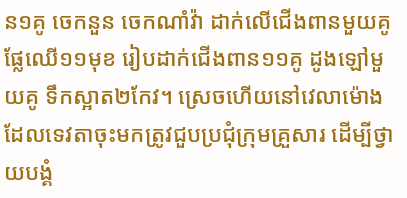ន១គូ ចេកនួន ចេកណាំវ៉ា ដាក់លើជើងពានមួយគូ ផ្លែឈើ១១មុខ រៀបដាក់ជើងពាន១១គូ ដូងឡៅមួយគូ ទឹកស្អាត២កែវ។ ស្រេចហើយនៅវេលាម៉ោង ដែលទេវតាចុះមកត្រូវជួបប្រជុំក្រុមគ្រួសារ ដើម្បីថ្វាយបង្គំ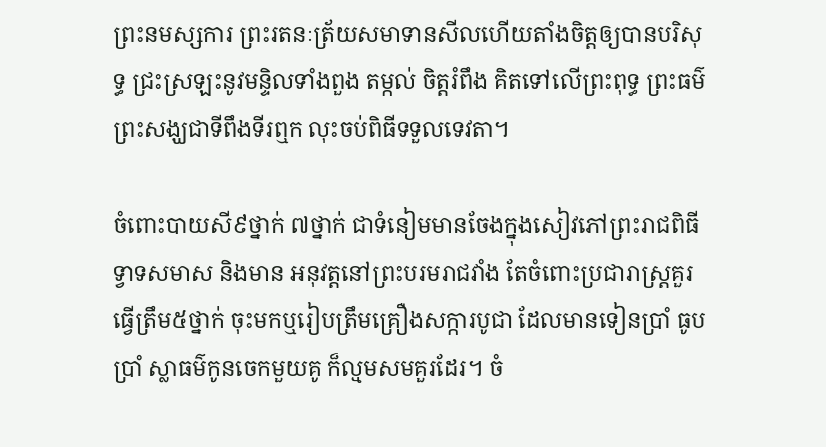ព្រះនមស្សការ ព្រះរតនៈត្រ័យសមាទានសីលហើយតាំងចិត្តឲ្យបានបរិសុទ្ធ ជ្រះស្រឡះនូវមន្ទិលទាំងពួង តម្កល់ ចិត្តរំពឹង គិតទៅលើព្រះពុទ្ធ ព្រះធម៌ ព្រះសង្ឃជាទីពឹងទីរឮក លុះចប់ពិធីទទួលទេវតា។

ចំពោះបាយសី៩ថ្នាក់ ៧ថ្នាក់ ជាទំនៀមមានចែងក្នុងសៀវភៅព្រះរាជពិធីទ្វាទសមាស និងមាន អនុវត្តនៅព្រះបរមរាជវាំង តែចំពោះប្រជារាស្រ្ដគួរធ្វើត្រឹម៥ថ្នាក់ ចុះមកឬរៀបត្រឹមគ្រឿងសក្ការបូជា ដែលមានទៀនប្រាំ ធូបប្រាំ ស្លាធម៌កូនចេកមួយគូ ក៏ល្មមសមគួរដែរ។ ចំ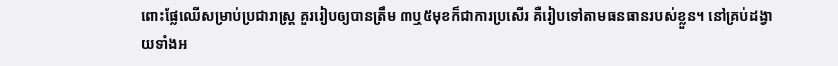ពោះផ្លែឈើសម្រាប់ប្រជារាស្រ្ដ គួររៀបឲ្យបានត្រឹម ៣ឬ៥មុខក៏ជាការប្រសើរ គឺរៀបទៅតាមធនធានរបស់ខ្លួន។ នៅគ្រប់ដង្វាយទាំងអ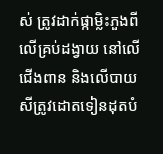ស់ ត្រូវដាក់ផ្កាម្លិះភួងពីលើគ្រប់ដង្វាយ នៅលើជើងពាន និងលើបាយសីត្រូវដោតទៀនដុតបំ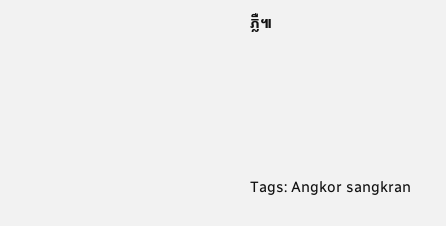ភ្លឺ៕




Tags: Angkor sangkran